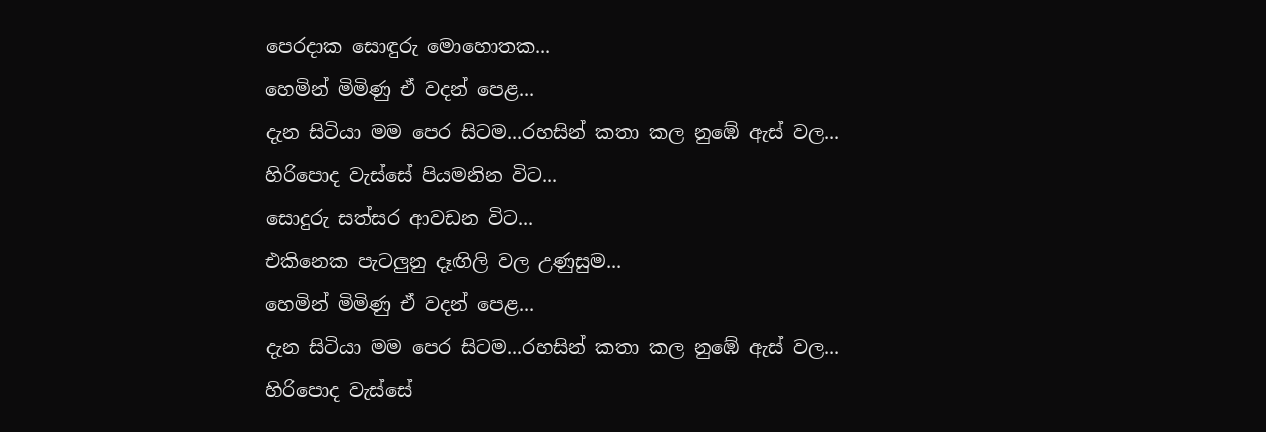පෙරදාක සොඳුරු මොහොතක...
හෙමින් මිමිණු ඒ වදන් පෙළ...
දැන සිටියා මම පෙර සිටම...රහසින් කතා කල නුඹේ ඇස් වල...
හිරිපොද වැස්සේ පියමනින විට...
සොදුරු සත්සර ආවඩන විට...
එකිනෙක පැටලුනු දෑඟිලි වල උණුසුම...
හෙමින් මිමිණු ඒ වදන් පෙළ...
දැන සිටියා මම පෙර සිටම...රහසින් කතා කල නුඹේ ඇස් වල...
හිරිපොද වැස්සේ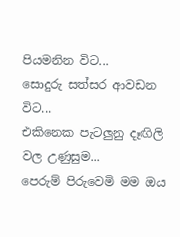පියමනින විට...
සොදුරු සත්සර ආවඩන විට...
එකිනෙක පැටලුනු දෑඟිලි වල උණුසුම...
පෙරුම් පිරුවෙමි මම ඔය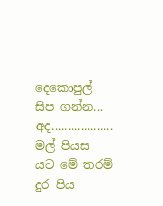දෙකොපුල් සිප ගන්න...
අද...................
මල් පියස යට මේ තරම් දුර පිය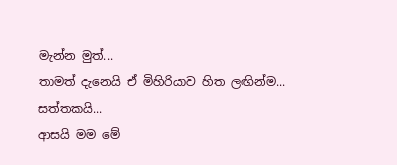මැන්න මුත්...
තාමත් දැනෙයි ඒ මිහිරියාව හිත ලඟින්ම...
සත්තකයි...
ආසයි මම මේ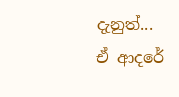දැනුත්...
ඒ ආදරේ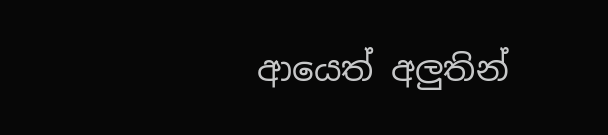ආයෙත් අලුතින්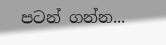පටන් ගන්න...